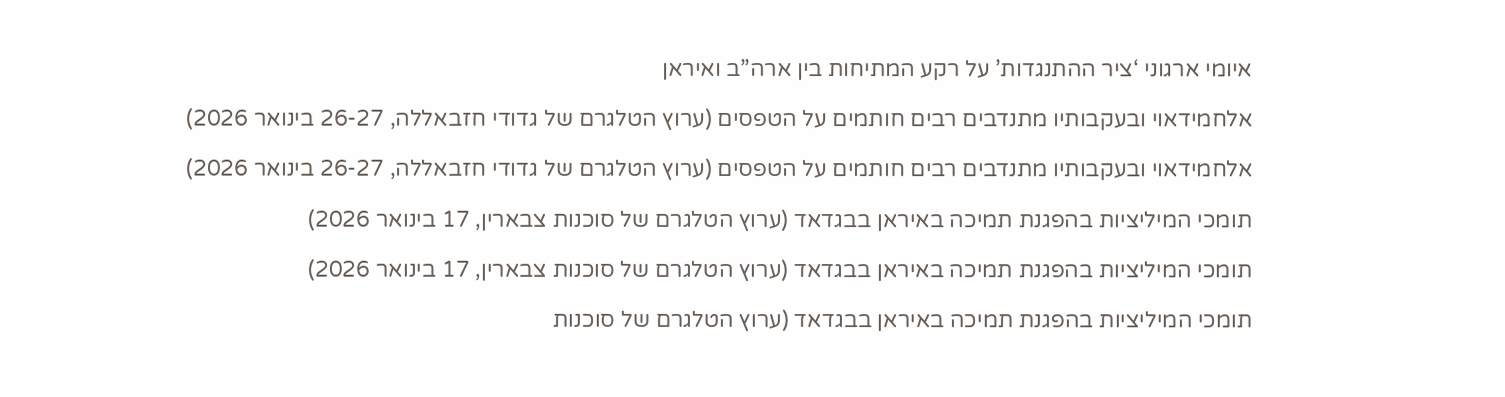איומי ארגוני ‘ציר ההתנגדות’ על רקע המתיחות בין ארה”ב ואיראן

אלחמידאוי ובעקבותיו מתנדבים רבים חותמים על הטפסים (ערוץ הטלגרם של גדודי חזבאללה, 26-27 בינואר 2026)

אלחמידאוי ובעקבותיו מתנדבים רבים חותמים על הטפסים (ערוץ הטלגרם של גדודי חזבאללה, 26-27 בינואר 2026)

תומכי המיליציות בהפגנת תמיכה באיראן בבגדאד (ערוץ הטלגרם של סוכנות צבארין, 17 בינואר 2026)

תומכי המיליציות בהפגנת תמיכה באיראן בבגדאד (ערוץ הטלגרם של סוכנות צבארין, 17 בינואר 2026)

תומכי המיליציות בהפגנת תמיכה באיראן בבגדאד (ערוץ הטלגרם של סוכנות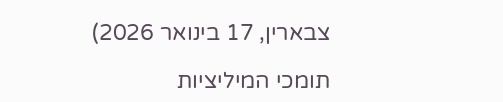צבארין, 17 בינואר 2026)

תומכי המיליציות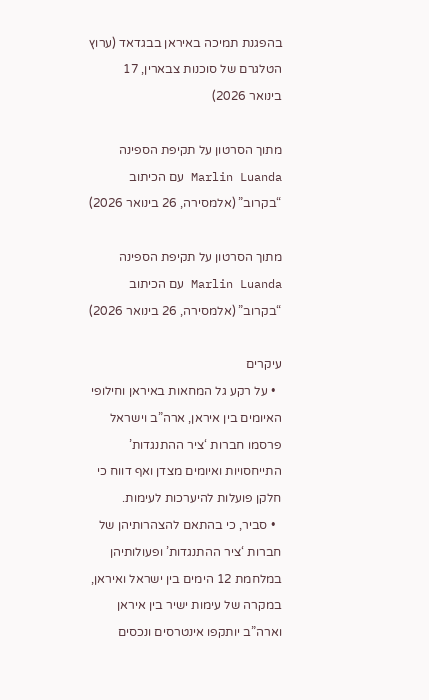בהפגנת תמיכה באיראן בבגדאד (ערוץ הטלגרם של סוכנות צבארין, 17 בינואר 2026)

מתוך הסרטון על תקיפת הספינה Marlin Luanda עם הכיתוב “בקרוב” (אלמסירה, 26 בינואר 2026)

מתוך הסרטון על תקיפת הספינה Marlin Luanda עם הכיתוב “בקרוב” (אלמסירה, 26 בינואר 2026)

עיקרים
  • על רקע גל המחאות באיראן וחילופי האיומים בין איראן, ארה”ב וישראל פרסמו חברות ‘ציר ההתנגדות’ התייחסויות ואיומים מצדן ואף דווח כי חלקן פועלות להיערכות לעימות.
  • סביר, כי בהתאם להצהרותיהן של חברות ‘ציר ההתנגדות’ ופעולותיהן במלחמת 12 הימים בין ישראל ואיראן, במקרה של עימות ישיר בין איראן וארה”ב יותקפו אינטרסים ונכסים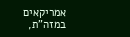אמריקאים במזה”ת,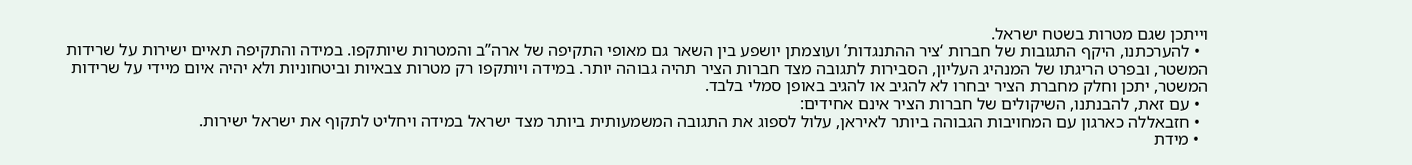וייתכן שגם מטרות בשטח ישראל.
  • להערכתנו, היקף התגובות של חברות ‘ציר ההתנגדות’ ועוצמתן יושפע בין השאר גם מאופי התקיפה של ארה”ב והמטרות שיותקפו. במידה והתקיפה תאיים ישירות על שרידות המשטר, ובפרט הריגתו של המנהיג העליון, הסבירות לתגובה מצד חברות הציר תהיה גבוהה יותר. במידה ויותקפו רק מטרות צבאיות וביטחוניות ולא יהיה איום מיידי על שרידות המשטר, יתכן וחלק מחברת הציר יבחרו לא להגיב או להגיב באופן סמלי בלבד.
  • עם זאת, להבנתנו, השיקולים של חברות הציר אינם אחידים:
  • חזבאללה כארגון עם המחויבות הגבוהה ביותר לאיראן, עלול לספוג את התגובה המשמעותית ביותר מצד ישראל במידה ויחליט לתקוף את ישראל ישירות.
  • מידת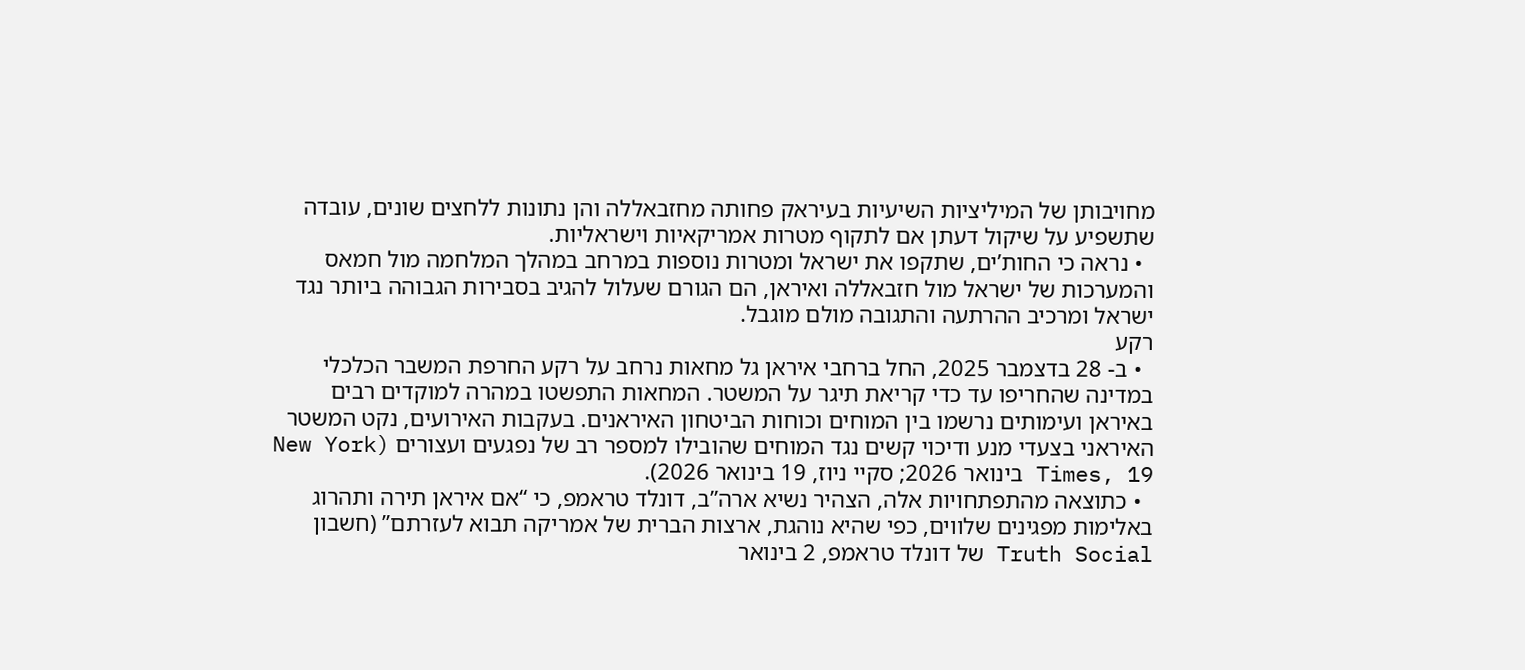מחויבותן של המיליציות השיעיות בעיראק פחותה מחזבאללה והן נתונות ללחצים שונים, עובדה שתשפיע על שיקול דעתן אם לתקוף מטרות אמריקאיות וישראליות.
  • נראה כי החות’ים, שתקפו את ישראל ומטרות נוספות במרחב במהלך המלחמה מול חמאס והמערכות של ישראל מול חזבאללה ואיראן, הם הגורם שעלול להגיב בסבירות הגבוהה ביותר נגד ישראל ומרכיב ההרתעה והתגובה מולם מוגבל.
רקע
  • ב- 28 בדצמבר 2025, החל ברחבי איראן גל מחאות נרחב על רקע החרפת המשבר הכלכלי במדינה שהחריפו עד כדי קריאת תיגר על המשטר. המחאות התפשטו במהרה למוקדים רבים באיראן ועימותים נרשמו בין המוחים וכוחות הביטחון האיראנים. בעקבות האירועים, נקט המשטר האיראני בצעדי מנע ודיכוי קשים נגד המוחים שהובילו למספר רב של נפגעים ועצורים (New York Times, 19 בינואר 2026; סקיי ניוז, 19 בינואר 2026).
  • כתוצאה מהתפתחויות אלה, הצהיר נשיא ארה”ב, דונלד טראמפ, כי “אם איראן תירה ותהרוג באלימות מפגינים שלווים, כפי שהיא נוהגת, ארצות הברית של אמריקה תבוא לעזרתם” (חשבון Truth Social של דונלד טראמפ, 2 בינואר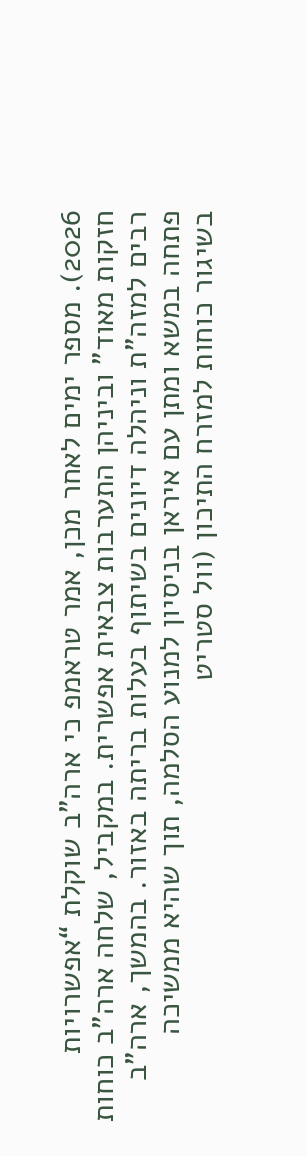2026). מספר ימים לאחר מכן, אמר טראמפ כי ארה”ב שוקלת “אפשרויות חזקות מאוד” וביניהן התערבות צבאית אפשרית. במקביל, שלחה ארה”ב כוחות רבים למזה”ת וניהלה דיונים בשיתוף בעלות בריתה באזור. בהמשך, ארה”ב פתחה במשא ומתן עם איראן בניסיון למנוע הסלמה, תוך שהיא ממשיכה בשיגור כוחות למזרח התיכון (וול סטריט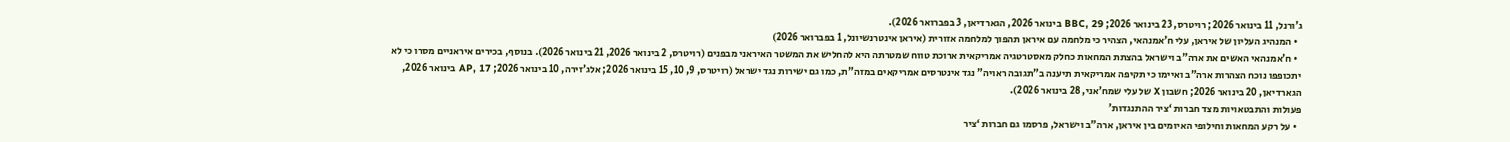ג’ורנל, 11 בינואר 2026; רויטרס, 23 בינואר 2026; BBC, 29 בינואר 2026, הגארדיאן, 3 בפברואר 2026).
  • המנהיג העליון של איראן, עלי ח’אמנהאי, הצהיר כי מלחמה עם איראן תהפוך למלחמה אזורית (איראן אינטרנשיונל, 1 בפברואר 2026)
  • ח’אמנהאי האשים את ארה”ב וישראל בהצתת המחאות כחלק מאסטרטגיה אמריקאית ארוכת טווח שמטרתה היא להחליש את המשטר האיראני מבפנים (רויטרס, 2 בינואר 2026, 21 בינואר 2026). בנוסף, בכירים איראניים מסרו כי לא יתכופפו נוכח הצהרות ארה”ב ואיימו כי תקיפה אמריקאית תיענה ב”תגובה ראויה” נגד אינטרסים אמריקאים במזה”ת, כמו גם ישירות נגד ישראל (רויטרס, 9, 10, 15 בינואר 2026; אלג’זירה, 10 בינואר 2026; AP, 17 בינואר 2026, הגארדיאן, 20 בינואר 2026; חשבון X של עלי שמח’אני, 28 בינואר 2026).
פעולות והתבטאויות מצד חברות ‘ציר ההתנגדות’
  • על רקע המחאות וחילופי האיומים בין איראן, ארה”ב וישראל, פרסמו גם חברות ‘ציר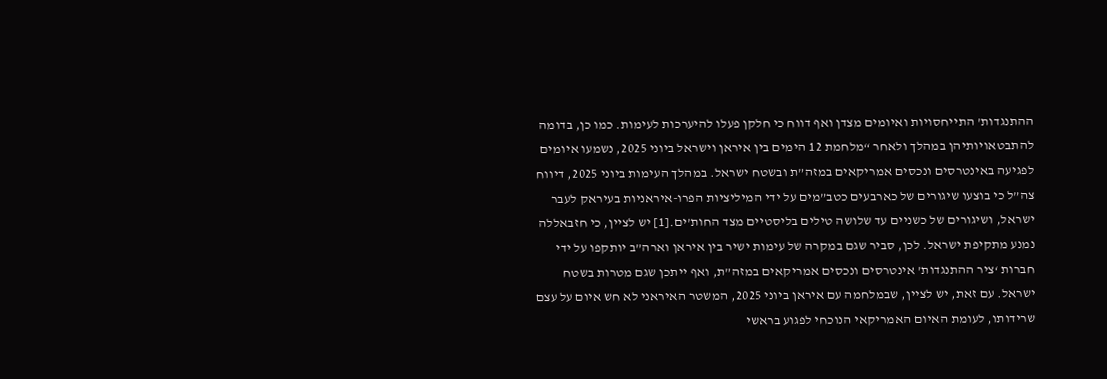ההתנגדות’ התייחסויות ואיומים מצדן ואף דווח כי חלקן פעלו להיערכות לעימות. כמו כן, בדומה להתבטאויותיהן במהלך ולאחר “מלחמת 12 הימים בין איראן וישראל ביוני 2025, נשמעו איומים לפגיעה באינטרסים ונכסים אמריקאים במזה”ת ובשטח ישראל. במהלך העימות ביוני 2025, דיווח צה”ל כי בוצעו שיגורים של כארבעים כטב”מים על ידי המיליציות הפרו-איראניות בעיראק לעבר ישראל, ושיגורים של כשניים עד שלושה טילים בליסטיים מצד החות’ים.[1] יש לציין, כי חזבאללה נמנע מתקיפת ישראל. לכן, סביר שגם במקרה של עימות ישיר בין איראן וארה”ב יותקפו על ידי חברות ‘ציר ההתנגדות’ אינטרסים ונכסים אמריקאים במזה”ת, ואף ייתכן שגם מטרות בשטח ישראל. עם זאת, יש לציין, שבמלחמה עם איראן ביוני 2025, המשטר האיראני לא חש איום על עצם שרידותו, לעומת האיום האמריקאי הנוכחי לפגוע בראשי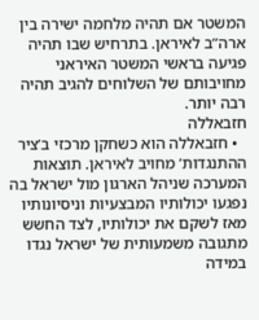המשטר אם תהיה מלחמה ישירה בין ארה”ב לאיראן. בתרחיש שבו תהיה פגיעה בראשי המשטר האיראני מחויבותם של השלוחים להגיב תהיה רבה יותר.
חזבאללה
  • חזבאללה הוא כשחקן מרכזי ב’ציר ההתנגדות’ מחויב לאיראן. תוצאות המערכה שניהל הארגון מול ישראל בה נפגעו יכולותיו המבצעיות וניסיונותיו מאז לשקם את יכולותיו, לצד החשש מתגובה משמעותית של ישראל נגדו במידה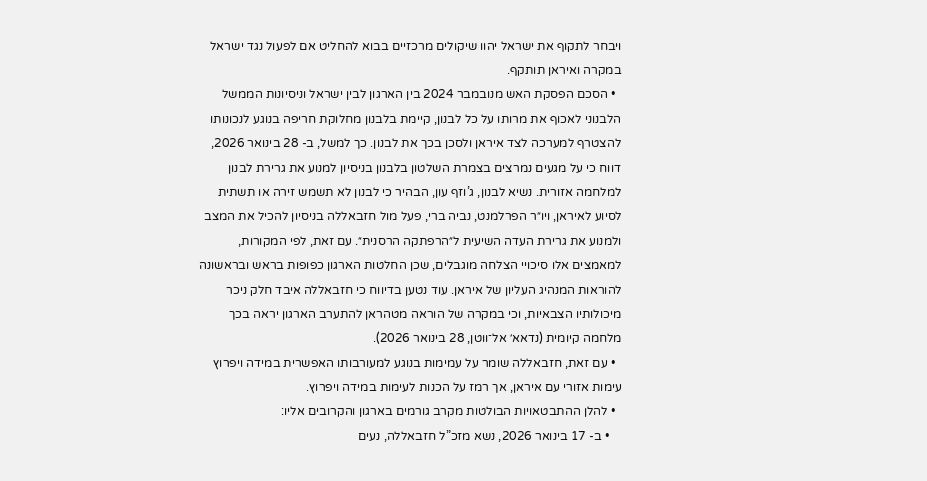ויבחר לתקוף את ישראל יהוו שיקולים מרכזיים בבוא להחליט אם לפעול נגד ישראל במקרה ואיראן תותקף.
  • הסכם הפסקת האש מנובמבר 2024 בין הארגון לבין ישראל וניסיונות הממשל הלבנוני לאכוף את מרותו על כל לבנון, קיימת בלבנון מחלוקת חריפה בנוגע לנכונותו להצטרף למערכה לצד איראן ולסכן בכך את לבנון. כך למשל, ב- 28 בינואר 2026, דווח כי על מגעים נמרצים בצמרת השלטון בלבנון בניסיון למנוע את גרירת לבנון למלחמה אזורית. נשיא לבנון, ג’וזף עון, הבהיר כי לבנון לא תשמש זירה או תשתית לסיוע לאיראן, ויו״ר הפרלמנט, נביה ברי, פעל מול חזבאללה בניסיון להכיל את המצב ולמנוע את גרירת העדה השיעית ל״הרפתקה הרסנית״. עם זאת, לפי המקורות, למאמצים אלו סיכויי הצלחה מוגבלים, שכן החלטות הארגון כפופות בראש ובראשונה להוראות המנהיג העליון של איראן. עוד נטען בדיווח כי חזבאללה איבד חלק ניכר מיכולותיו הצבאיות, וכי במקרה של הוראה מטהראן להתערב הארגון יראה בכך מלחמה קיומית (נדאא׳ אל־ווטן, 28 בינואר 2026).
  • עם זאת, חזבאללה שומר על עמימות בנוגע למעורבותו האפשרית במידה ויפרוץ עימות אזורי עם איראן, אך רמז על הכנות לעימות במידה ויפרוץ.
  • להלן ההתבטאויות הבולטות מקרב גורמים בארגון והקרובים אליו:
    • ב- 17 בינואר 2026, נשא מזכ”ל חזבאללה, נעים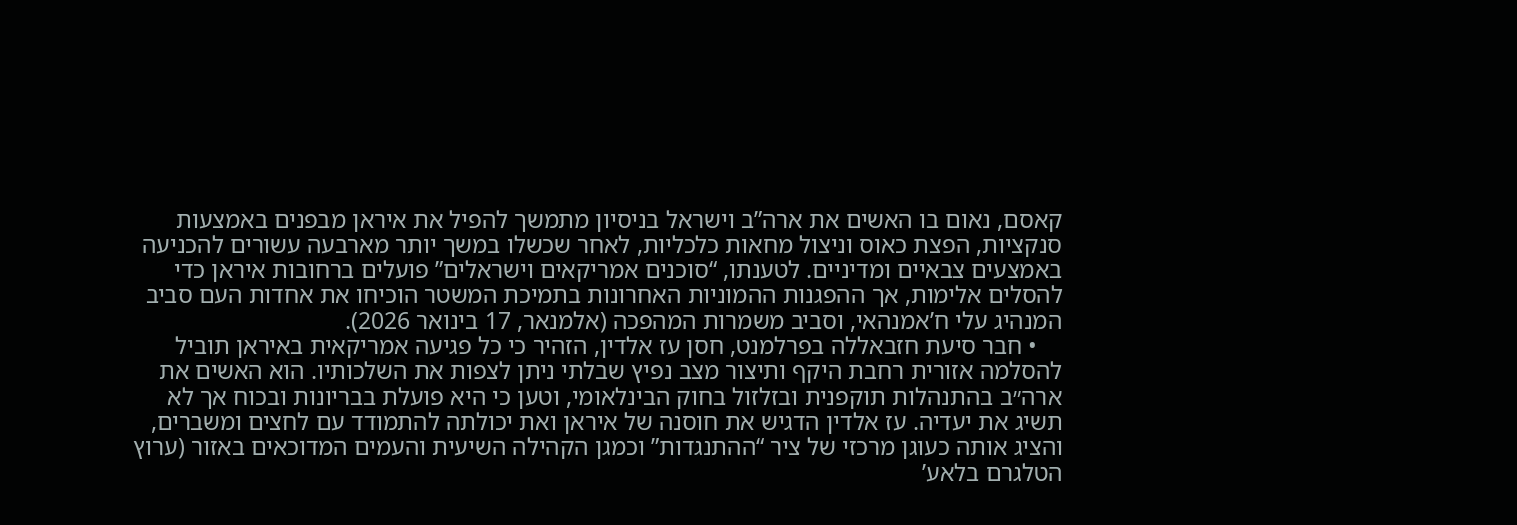קאסם, נאום בו האשים את ארה”ב וישראל בניסיון מתמשך להפיל את איראן מבפנים באמצעות סנקציות, הפצת כאוס וניצול מחאות כלכליות, לאחר שכשלו במשך יותר מארבעה עשורים להכניעה באמצעים צבאיים ומדיניים. לטענתו, “סוכנים אמריקאים וישראלים” פועלים ברחובות איראן כדי להסלים אלימות, אך ההפגנות ההמוניות האחרונות בתמיכת המשטר הוכיחו את אחדות העם סביב המנהיג עלי ח’אמנהאי, וסביב משמרות המהפכה (אלמנאר, 17 בינואר 2026).
    • חבר סיעת חזבאללה בפרלמנט, חסן עז אלדין, הזהיר כי כל פגיעה אמריקאית באיראן תוביל להסלמה אזורית רחבת היקף ותיצור מצב נפיץ שבלתי ניתן לצפות את השלכותיו. הוא האשים את ארה״ב בהתנהלות תוקפנית ובזלזול בחוק הבינלאומי, וטען כי היא פועלת בבריונות ובכוח אך לא תשיג את יעדיה. עז אלדין הדגיש את חוסנה של איראן ואת יכולתה להתמודד עם לחצים ומשברים, והציג אותה כעוגן מרכזי של ציר “ההתנגדות” וכמגן הקהילה השיעית והעמים המדוכאים באזור (ערוץ הטלגרם בלאע’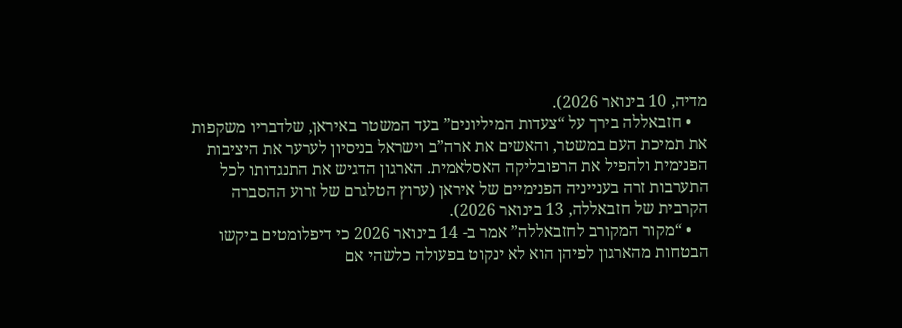מדיה, 10 בינואר 2026).
    • חזבאללה בירך על “צעדות המיליונים” בעד המשטר באיראן, שלדבריו משקפות את תמיכת העם במשטר, והאשים את ארה”ב וישראל בניסיון לערער את היציבות הפנימית ולהפיל את הרפובליקה האסלאמית. הארגון הדגיש את התנגדותו לכל התערבות זרה בענייניה הפנימיים של איראן (ערוץ הטלגרם של זרוע ההסברה הקרבית של חזבאללה, 13 בינואר 2026).
    • “מקור המקורב לחזבאללה” אמר ב- 14 בינואר 2026 כי דיפלומטים ביקשו הבטחות מהארגון לפיהן הוא לא ינקוט בפעולה כלשהי אם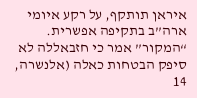איראן תותקף, על רקע איומי ארה”ב בתקיפה אפשרית. “המקור” אמר כי חזבאללה לא סיפק הבטחות כאלה (אלנשרה, 14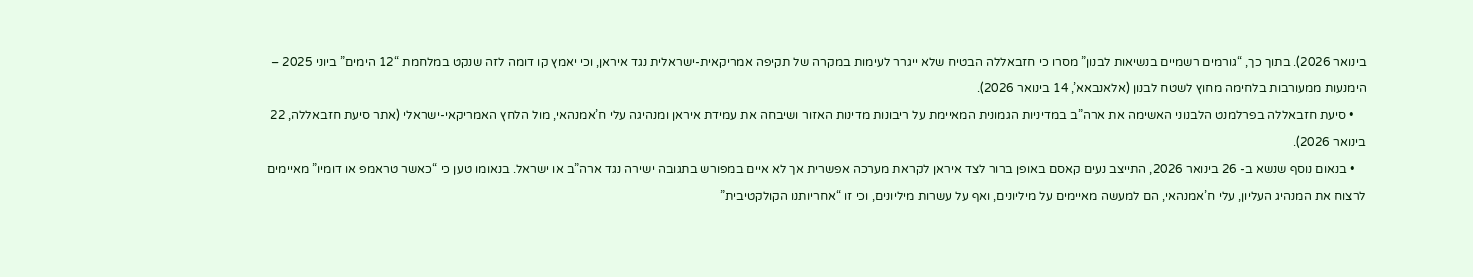בינואר 2026). בתוך כך, “גורמים רשמיים בנשיאות לבנון” מסרו כי חזבאללה הבטיח שלא ייגרר לעימות במקרה של תקיפה אמריקאית-ישראלית נגד איראן, וכי יאמץ קו דומה לזה שנקט במלחמת “12 הימים” ביוני 2025 – הימנעות ממעורבות בלחימה מחוץ לשטח לבנון (אלאנבאא’, 14 בינואר 2026).
    • סיעת חזבאללה בפרלמנט הלבנוני האשימה את ארה”ב במדיניות הגמונית המאיימת על ריבונות מדינות האזור ושיבחה את עמידת איראן ומנהיגה עלי ח’אמנהאי, מול הלחץ האמריקאי-ישראלי (אתר סיעת חזבאללה, 22 בינואר 2026).
    • בנאום נוסף שנשא ב- 26 בינואר 2026, התייצב נעים קאסם באופן ברור לצד איראן לקראת מערכה אפשרית אך לא איים במפורש בתגובה ישירה נגד ארה”ב או ישראל. בנאומו טען כי “כאשר טראמפ או דומיו” מאיימים לרצוח את המנהיג העליון, עלי ח’אמנהאי, הם למעשה מאיימים על מיליונים, ואף על עשרות מיליונים, וכי זו “אחריותנו הקולקטיבית”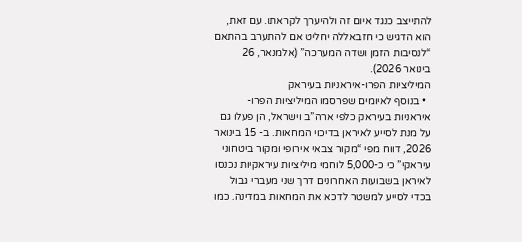להתייצב כנגד איום זה ולהיערך לקראתו. עם זאת, הוא הדגיש כי חזבאללה יחליט אם להתערב בהתאם “לנסיבות הזמן ושדה המערכה” (אלמנאר, 26 בינואר 2026).
המיליציות הפרו-איראניות בעיראק
  • בנוסף לאיומים שפרסמו המיליציות הפרו-איראניות בעיראק כלפי ארה”ב וישראל, הן פעלו גם על מנת לסייע לאיראן בדיכוי המחאות. ב- 15 בינואר 2026, דווח מפי “מקור צבאי אירופי ומקור ביטחוני עיראקי” כי כ-5,000 לוחמי מיליציות עיראקיות נכנסו לאיראן בשבועות האחרונים דרך שני מעברי גבול בכדי לסייע למשטר לדכא את המחאות במדינה. כמו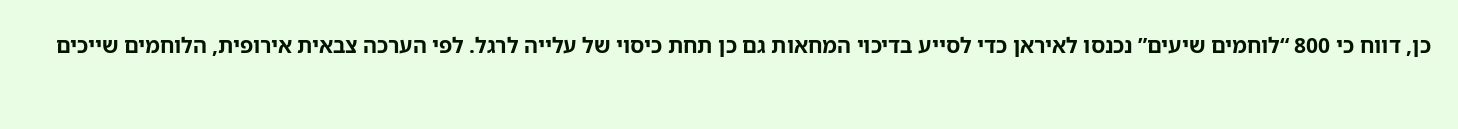כן, דווח כי 800 “לוחמים שיעים” נכנסו לאיראן כדי לסייע בדיכוי המחאות גם כן תחת כיסוי של עלייה לרגל. לפי הערכה צבאית אירופית, הלוחמים שייכים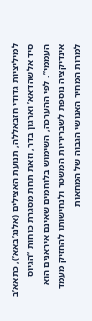למיליציות גדודי חזבאללה, תנועת האצילים (אלנג’באא’), כתאא’ב סיד אלשהדאא’ וארגון בדר, וזאת תחת מסגרת כוחות “הגיוס העממי”. לפי ההערכה, השימוש בלוחמים שאינם איראנים הוא אינדיקציה נוספת לשבריריות המשטר ולנחישותו להחזיק מעמד למרות המחיר האנושי הגבוה של המחאות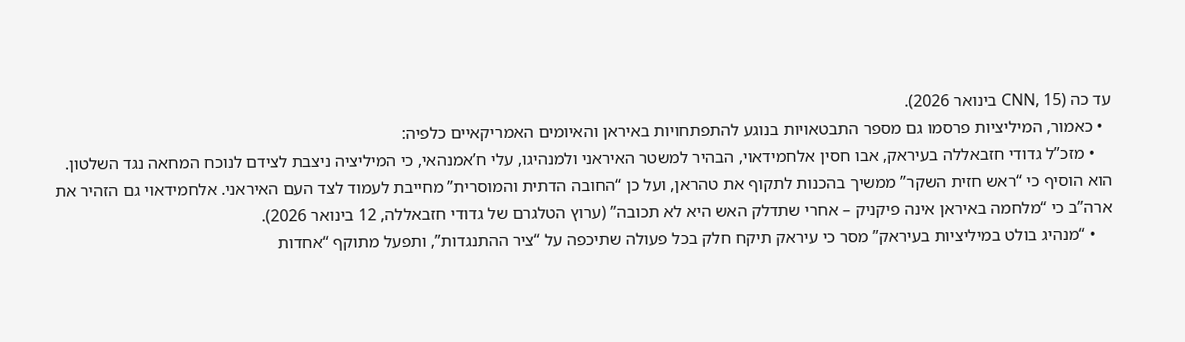עד כה (CNN, 15 בינואר 2026).
  • כאמור, המיליציות פרסמו גם מספר התבטאויות בנוגע להתפתחויות באיראן והאיומים האמריקאיים כלפיה:
    • מזכ”ל גדודי חזבאללה בעיראק, אבו חסין אלחמידאוי, הבהיר למשטר האיראני ולמנהיגו, עלי ח’אמנהאי, כי המיליציה ניצבת לצידם לנוכח המחאה נגד השלטון. הוא הוסיף כי “ראש חזית השקר” ממשיך בהכנות לתקוף את טהראן, ועל כן “החובה הדתית והמוסרית” מחייבת לעמוד לצד העם האיראני. אלחמידאוי גם הזהיר את ארה”ב כי “מלחמה באיראן אינה פיקניק – אחרי שתדלק האש היא לא תכובה” (ערוץ הטלגרם של גדודי חזבאללה, 12 בינואר 2026).
    • “מנהיג בולט במיליציות בעיראק” מסר כי עיראק תיקח חלק בכל פעולה שתיכפה על “ציר ההתנגדות”, ותפעל מתוקף “אחדות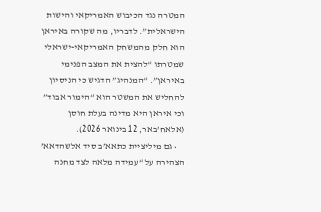המטרה נגד הכיבוש האמריקאי והישות הישראלית”. לדבריו, מה שקורה באיראן הוא חלק מהמשחק האמריקאי-ישראלי שמטרתו “להצית את המצב הפנימי באיראן”. “המנהיג” הדגיש כי הניסיון להחליש את המשטר הוא “הימור אבוד” וכי איראן היא מדינה בעלת חוסן (אלאח’באר, 12 בינואר 2026).
    • גם מיליציית כתאא’ב סיד אלשהדאא’ הצהירה על “עמידה מלאה לצד מחנה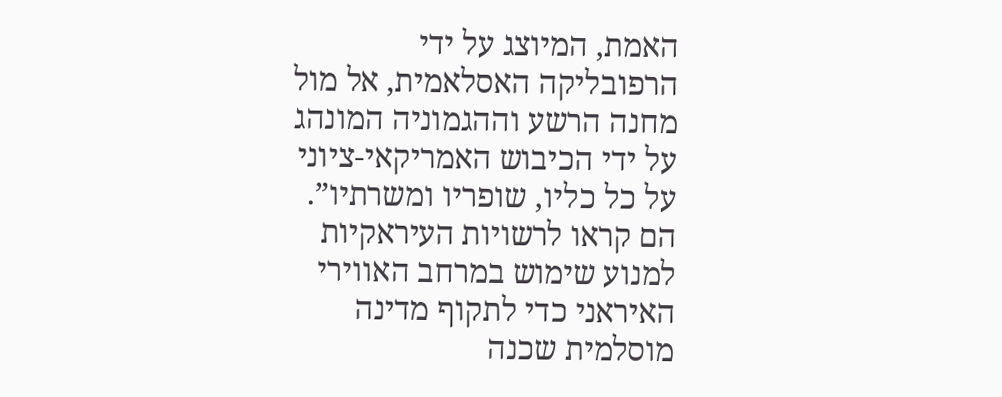האמת, המיוצג על ידי הרפובליקה האסלאמית, אל מול מחנה הרשע וההגמוניה המונהג על ידי הכיבוש האמריקאי-ציוני על כל כליו, שופריו ומשרתיו”. הם קראו לרשויות העיראקיות למנוע שימוש במרחב האווירי האיראני כדי לתקוף מדינה מוסלמית שכנה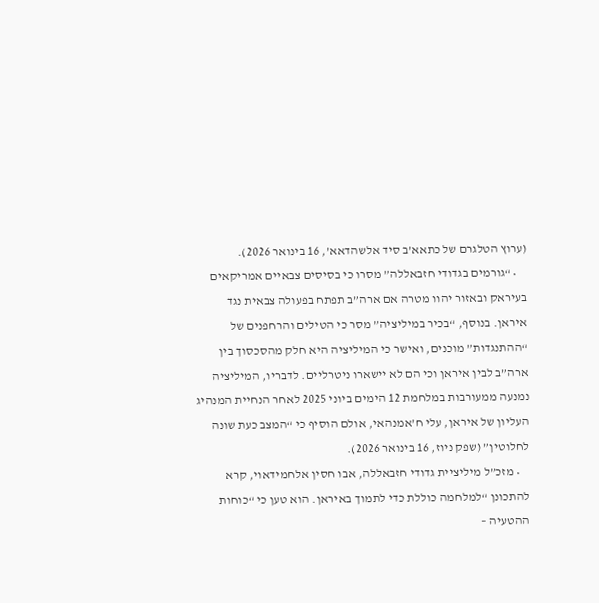(ערוץ הטלגרם של כתאא’ב סיד אלשהדאא’, 16 בינואר 2026).
    • “גורמים בגדודי חזבאללה” מסרו כי בסיסים צבאיים אמריקאים בעיראק ובאזור יהוו מטרה אם ארה”ב תפתח בפעולה צבאית נגד איראן. בנוסף, “בכיר במיליציה” מסר כי הטילים והרחפנים של “ההתנגדות” מוכנים, ואישר כי המיליציה היא חלק מהסכסוך בין ארה”ב לבין איראן וכי הם לא יישארו ניטרליים. לדבריו, המיליציה נמנעה ממעורבות במלחמת 12 הימים ביוני 2025 לאחר הנחיית המנהיג העליון של איראן, עלי ח’אמנהאי, אולם הוסיף כי “המצב כעת שונה לחלוטין” (שפק ניוז, 16 בינואר 2026).
    • מזכ”ל מיליציית גדודי חזבאללה, אבו חסין אלחמידאוי, קרא להתכונן “למלחמה כוללת כדי לתמוך באיראן. הוא טען כי “כוחות ההטעיה –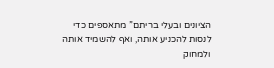הציונים ובעלי בריתם” מתאספים כדי לנסות להכניע אותה, ואף להשמיד אותה ולמחוק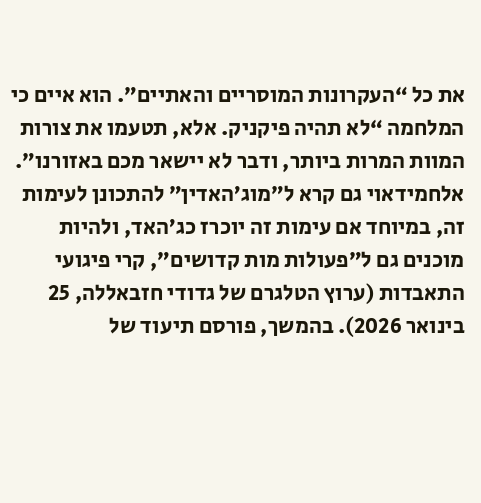את כל “העקרונות המוסריים והאתיים”. הוא איים כי המלחמה “לא תהיה פיקניק. אלא, תטעמו את צורות המוות המרות ביותר, ודבר לא יישאר מכם באזורנו”. אלחמידאוי גם קרא ל”מוג’האדין” להתכונן לעימות זה, במיוחד אם עימות זה יוכרז כג’האד, ולהיות מוכנים גם ל”פעולות מות קדושים”, קרי פיגועי התאבדות (ערוץ הטלגרם של גדודי חזבאללה, 25 בינואר 2026). בהמשך, פורסם תיעוד של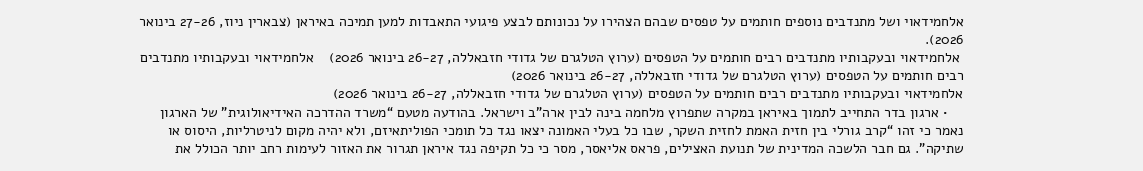אלחמידאוי ושל מתנדבים נוספים חותמים על טפסים שבהם הצהירו על נכונותם לבצע פיגועי התאבדות למען תמיכה באיראן (צבארין ניוז, 27-26 בינואר 2026).
 אלחמידאוי ובעקבותיו מתנדבים רבים חותמים על הטפסים (ערוץ הטלגרם של גדודי חזבאללה, 26-27 בינואר 2026)    אלחמידאוי ובעקבותיו מתנדבים רבים חותמים על הטפסים (ערוץ הטלגרם של גדודי חזבאללה, 26-27 בינואר 2026)
אלחמידאוי ובעקבותיו מתנדבים רבים חותמים על הטפסים (ערוץ הטלגרם של גדודי חזבאללה, 26-27 בינואר 2026)
    • ארגון בדר התחייב לתמוך באיראן במקרה שתפרוץ מלחמה בינה לבין ארה”ב וישראל. בהודעה מטעם “משרד ההדרכה האידיאולוגית” של הארגון נאמר כי זהו “קרב גורלי בין חזית האמת לחזית השקר, שבו כל בעלי האמונה יצאו נגד כל תומכי הפוליתאיזם, ולא יהיה מקום לניטרליות, היסוס או שתיקה”. גם חבר הלשכה המדינית של תנועת האצילים, פראס אליאסר, מסר כי כל תקיפה נגד איראן תגרור את האזור לעימות רחב יותר הכולל את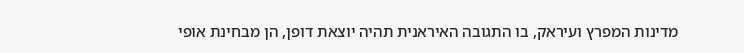מדינות המפרץ ועיראק, בו התגובה האיראנית תהיה יוצאת דופן, הן מבחינת אופי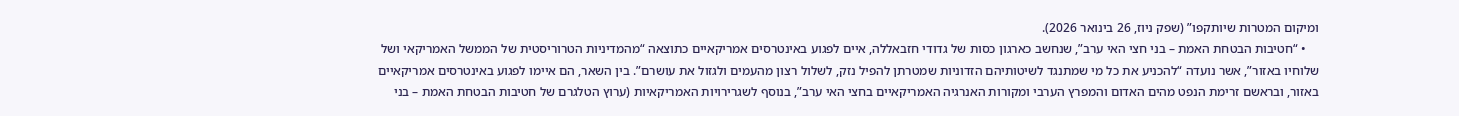ומיקום המטרות שיותקפו” (שפק ניוז, 26 בינואר 2026).
    • “חטיבות הבטחת האמת – בני חצי האי ערב”, שנחשב כארגון כסות של גדודי חזבאללה, איים לפגוע באינטרסים אמריקאיים כתוצאה “מהמדיניות הטרוריסטית של הממשל האמריקאי ושל שלוחיו באזור”, אשר נועדה “להכניע את כל מי שמתנגד לשיטותיהם הזדוניות שמטרתן להפיל נזק, לשלול רצון מהעמים ולגזול את עושרם”. בין השאר, הם איימו לפגוע באינטרסים אמריקאיים באזור, ובראשם זרימת הנפט מהים האדום והמפרץ הערבי ומקורות האנרגיה האמריקאיים בחצי האי ערב”, בנוסף לשגרירויות האמריקאיות (ערוץ הטלגרם של חטיבות הבטחת האמת – בני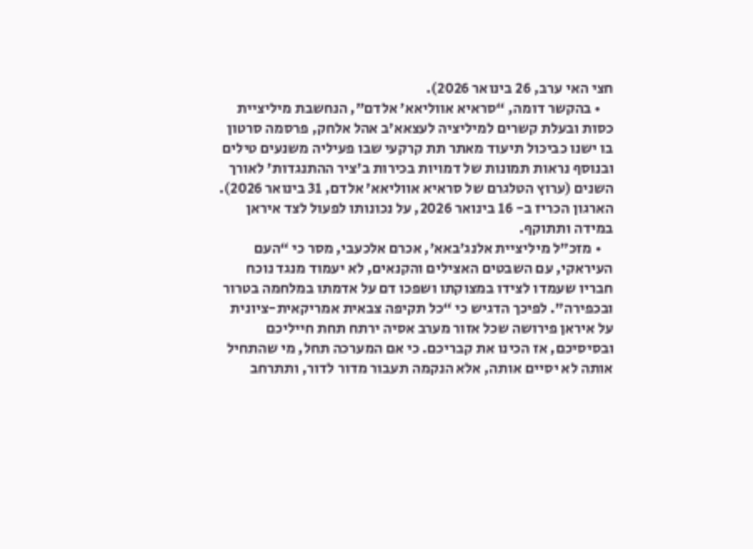חצי האי ערב, 26 בינואר 2026).
    • בהקשר דומה, “סראיא אווליאא’ אלדם”, הנחשבת מיליציית כסות ובעלת קשרים למיליציה לעצאא’ב אהל אלחק, פרסמה סרטון בו ישנו כביכול תיעוד מאתר תת קרקעי שבו פעיליה משנעים טילים ובנוסף נראות תמונות של דמויות בכירות ב’ציר ההתנגדות’ לאורך השנים (ערוץ הטלגרם של סראיא אווליאא’ אלדם, 31 בינואר 2026). הארגון הכריז ב- 16 בינואר 2026, על נכונותו לפעול לצד איראן במידה ותתוקף.
    • מזכ”ל מיליציית אלנג’באא’, אכרם אלכעבי, מסר כי “העם העיראקי, עם השבטים האצילים והקנאים, לא יעמוד מנגד נוכח חבריו שעמדו לצידו במצוקתו ושפכו דם על אדמתו במלחמה בטרור ובכפירה”. לפיכך הדגיש כי “כל תקיפה צבאית אמריקאית-ציונית על איראן פירושה שכל אזור מערב אסיה ירתח תחת חייליכם ובסיסיכם, אז הכינו את קבריכם. כי אם המערכה תחל, מי שהתחיל אותה לא יסיים אותה, אלא הנקמה תעבור מדור לדור, ותתרחב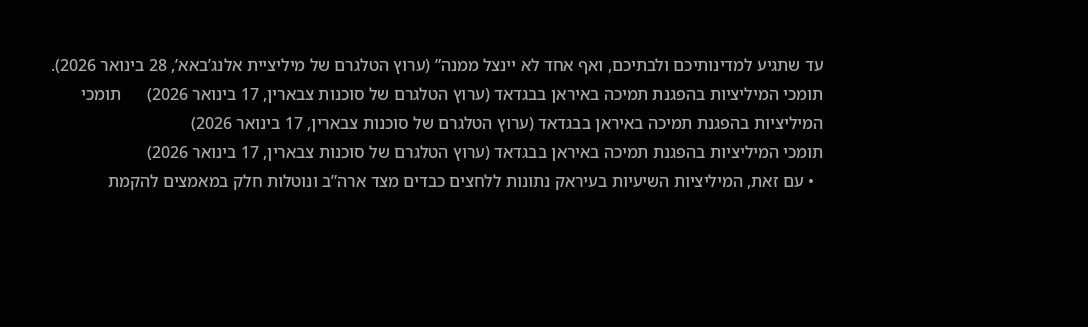עד שתגיע למדינותיכם ולבתיכם, ואף אחד לא יינצל ממנה” (ערוץ הטלגרם של מיליציית אלנג’באא’, 28 בינואר 2026).
תומכי המיליציות בהפגנת תמיכה באיראן בבגדאד (ערוץ הטלגרם של סוכנות צבארין, 17 בינואר 2026)      תומכי המיליציות בהפגנת תמיכה באיראן בבגדאד (ערוץ הטלגרם של סוכנות צבארין, 17 בינואר 2026)
תומכי המיליציות בהפגנת תמיכה באיראן בבגדאד (ערוץ הטלגרם של סוכנות צבארין, 17 בינואר 2026)
  • עם זאת, המיליציות השיעיות בעיראק נתונות ללחצים כבדים מצד ארה”ב ונוטלות חלק במאמצים להקמת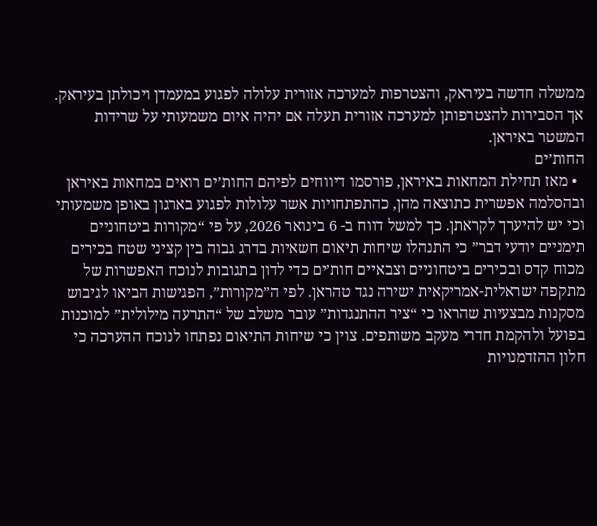ממשלה חדשה בעיראק, והצטרפות למערכה אזורית עלולה לפגוע במעמדן ויכולתן בעיראק. אך הסבירות להצטרפותן למערכה אזורית תעלה אם יהיה איום משמעותי על שרידות המשטר באיראן.
החות’ים
  • מאז תחילת המחאות באיראן, פורסמו דיווחים לפיהם החות’ים רואים במחאות באיראן ובהסלמה אפשרית כתוצאה מהן, כהתפתחויות אשר עלולות לפגוע בארגון באופן משמעותי וכי יש להיערך לקראתן. כך למשל דווח ב- 6 בינואר 2026, על פי “מקורות ביטחוניים תימניים יודעי דבר” כי התנהלו שיחות תיאום חשאיות בדרג גבוה בין קציני שטח בכירים מכוח קדס ובכירים ביטחוניים וצבאיים חות’ים כדי לדון בתגובות לנוכח האפשרות של מתקפה ישראלית-אמריקאית ישירה נגד טהראן. לפי ה”מקורות”, הפגישות הביאו לגיבוש מסקנות מבצעיות שהראו כי “ציר ההתנגדות” עובר משלב של “התרעה מילולית” למוכנות בפועל ולהקמת חדרי מעקב משותפים. צוין כי שיחות התיאום נפתחו לנוכח ההערכה כי חלון ההזדמנויות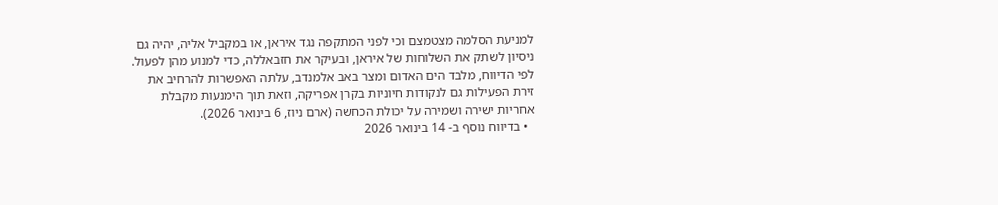למניעת הסלמה מצטמצם וכי לפני המתקפה נגד איראן, או במקביל אליה, יהיה גם ניסיון לשתק את השלוחות של איראן, ובעיקר את חזבאללה, כדי למנוע מהן לפעול. לפי הדיווח, מלבד הים האדום ומצר באב אלמנדב, עלתה האפשרות להרחיב את זירת הפעילות גם לנקודות חיוניות בקרן אפריקה, וזאת תוך הימנעות מקבלת אחריות ישירה ושמירה על יכולת הכחשה (ארם ניוז, 6 בינואר 2026).
  • בדיווח נוסף ב- 14 בינואר 2026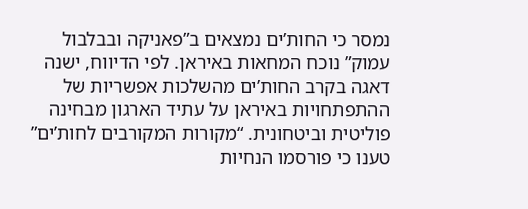נמסר כי החות’ים נמצאים ב”פאניקה ובבלבול עמוק” נוכח המחאות באיראן. לפי הדיווח, ישנה דאגה בקרב החות’ים מהשלכות אפשריות של ההתפתחויות באיראן על עתיד הארגון מבחינה פוליטית וביטחונית. “מקורות המקורבים לחות’ים” טענו כי פורסמו הנחיות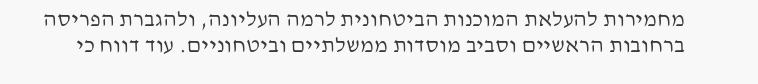מחמירות להעלאת המוכנות הביטחונית לרמה העליונה, ולהגברת הפריסה ברחובות הראשיים וסביב מוסדות ממשלתיים וביטחוניים. עוד דווח כי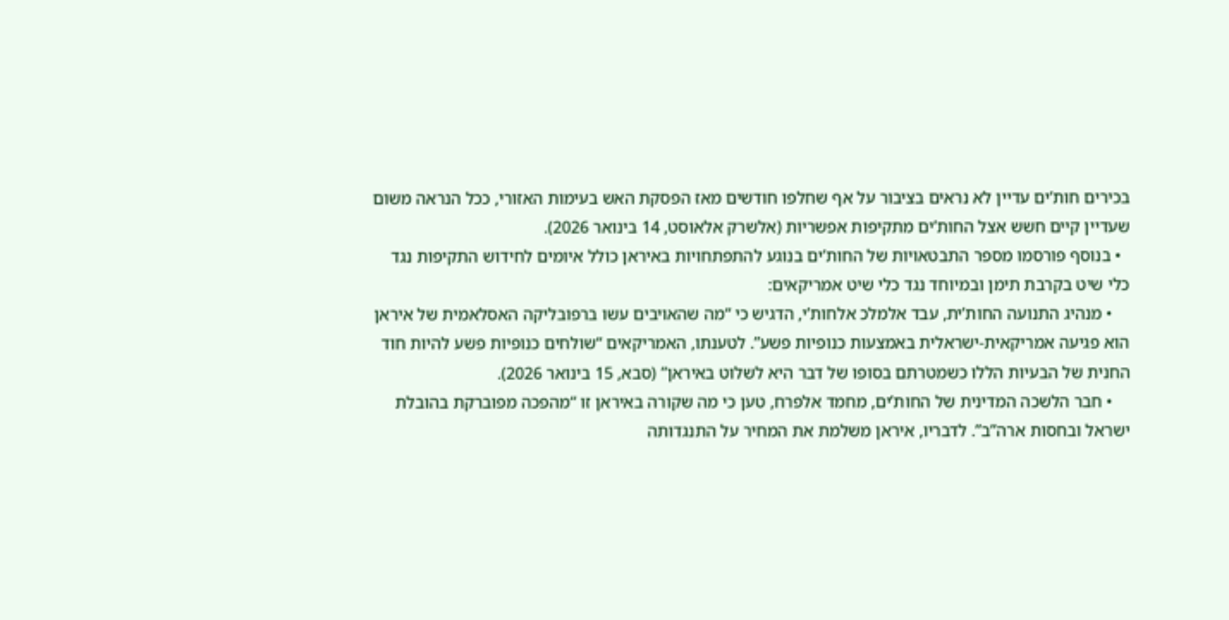בכירים חות’ים עדיין לא נראים בציבור על אף שחלפו חודשים מאז הפסקת האש בעימות האזורי, ככל הנראה משום שעדיין קיים חשש אצל החות’ים מתקיפות אפשריות (אלשרק אלאוסט, 14 בינואר 2026).
  • בנוסף פורסמו מספר התבטאויות של החות’ים בנוגע להתפתחויות באיראן כולל איומים לחידוש התקיפות נגד כלי שיט בקרבת תימן ובמיוחד נגד כלי שיט אמריקאים:
    • מנהיג התנועה החות’ית, עבד אלמלכ אלחות’י, הדגיש כי “מה שהאויבים עשו ברפובליקה האסלאמית של איראן הוא פגיעה אמריקאית-ישראלית באמצעות כנופיות פשע”. לטענתו, האמריקאים “שולחים כנופיות פשע להיות חוד החנית של הבעיות הללו כשמטרתם בסופו של דבר היא לשלוט באיראן” (סבא, 15 בינואר 2026).
    • חבר הלשכה המדינית של החות’ים, מחמד אלפרח, טען כי מה שקורה באיראן זו “מהפכה מפוברקת בהובלת ישראל ובחסות ארה”ב”. לדבריו, איראן משלמת את המחיר על התנגדותה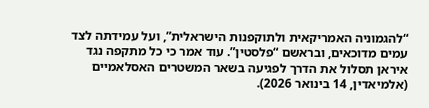“להגמוניה האמריקאית ולתוקפנות הישראלית”, ועל עמידתה לצד עמים מדוכאים, ובראשם “פלסטין”. עוד אמר כי כל מתקפה נגד איראן תסלול את הדרך לפגיעה בשאר המשטרים האסלאמיים (אלמיאדין, 14 בינואר 2026).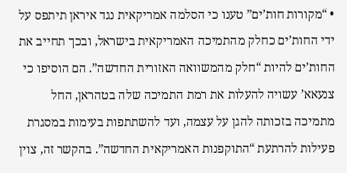• “מקורות חות’ים” טענו כי הסלמה אמריקאית נגד איראן תיתפס על ידי החות’ים כחלק מהתמיכה האמריקאית בישראל, ובכך תחייב את החות’ים להיות “חלק מהמשוואה האזורית החדשה”. הם הוסיפו כי צנעאא’ עשויה להעלות את רמת התמיכה שלה בטהראן, החל מתמיכה בזכותה להגן על עצמה, ועד להשתתפות בעימות במסגרת פעילות להרתעת “התוקפנות האמריקאית החדשה”. בהקשר זה, צוין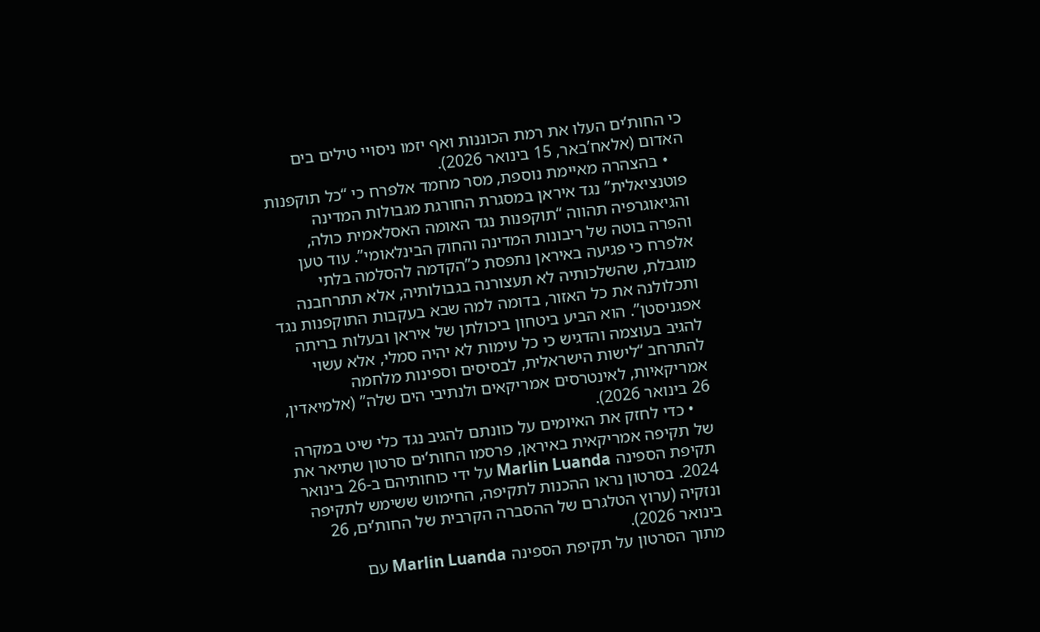כי החות’ים העלו את רמת הכוננות ואף יזמו ניסויי טילים בים האדום (אלאח’באר, 15 בינואר 2026).
    • בהצהרה מאיימת נוספת, מסר מחמד אלפרח כי “כל תוקפנות פוטנציאלית” נגד איראן במסגרת החורגת מגבולות המדינה והגיאוגרפיה תהווה “תוקפנות נגד האומה האסלאמית כולה, והפרה בוטה של ריבונות המדינה והחוק הבינלאומי”. עוד טען אלפרח כי פגיעה באיראן נתפסת כ”הקדמה להסלמה בלתי מוגבלת, שהשלכותיה לא תעצורנה בגבולותיה, אלא תתרחבנה ותכלולנה את כל האזור, בדומה למה שבא בעקבות התוקפנות נגד אפגניסטן”. הוא הביע ביטחון ביכולתן של איראן ובעלות בריתה להגיב בעוצמה והדגיש כי כל עימות לא יהיה סמלי, אלא עשוי להתרחב “לישות הישראלית, לבסיסים וספינות מלחמה אמריקאיות, לאינטרסים אמריקאים ולנתיבי הים שלה” (אלמיאדין, 26 בינואר 2026).
    • כדי לחזק את האיומים על כוונתם להגיב נגד כלי שיט במקרה של תקיפה אמריקאית באיראן, פרסמו החות’ים סרטון שתיאר את תקיפת הספינה Marlin Luanda על ידי כוחותיהם ב-26 בינואר 2024. בסרטון נראו ההכנות לתקיפה, החימוש ששימש לתקיפה ונזקיה (ערוץ הטלגרם של ההסברה הקרבית של החות’ים, 26 בינואר 2026).
מתוך הסרטון על תקיפת הספינה Marlin Luanda עם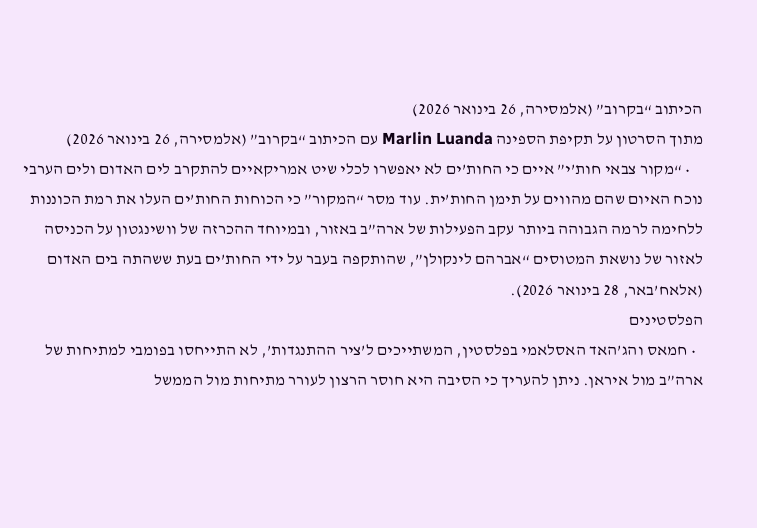הכיתוב “בקרוב” (אלמסירה, 26 בינואר 2026)
מתוך הסרטון על תקיפת הספינה Marlin Luanda עם הכיתוב “בקרוב” (אלמסירה, 26 בינואר 2026)
    • “מקור צבאי חות’י” איים כי החות’ים לא יאפשרו לכלי שיט אמריקאיים להתקרב לים האדום ולים הערבי נוכח האיום שהם מהווים על תימן החות’ית. עוד מסר “המקור” כי הכוחות החות’ים העלו את רמת הכוננות ללחימה לרמה הגבוהה ביותר עקב הפעילות של ארה”ב באזור, ובמיוחד ההכרזה של וושינגטון על הכניסה לאזור של נושאת המטוסים “אברהם לינקולן”, שהותקפה בעבר על ידי החות’ים בעת ששהתה בים האדום (אלאח’באר, 28 בינואר 2026).
הפלסטינים
  • חמאס והג’האד האסלאמי בפלסטין, המשתייכים ל’ציר ההתנגדות’, לא התייחסו בפומבי למתיחות של ארה”ב מול איראן. ניתן להעריך כי הסיבה היא חוסר הרצון לעורר מתיחות מול הממשל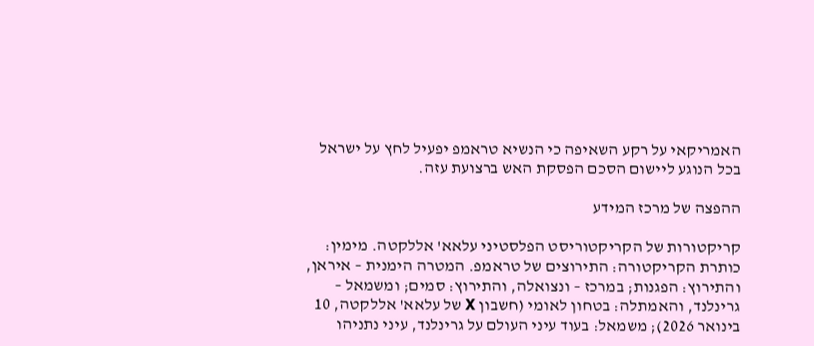האמריקאי על רקע השאיפה כי הנשיא טראמפ יפעיל לחץ על ישראל בכל הנוגע ליישום הסכם הפסקת האש ברצועת עזה.

ההפצה של מרכז המידע

קריקטורות של הקריקטוריסט הפלסטיני עלאא' אללקטה. מימין: כותרת הקריקטורה: התירוצים של טראמפ. המטרה הימנית – איראן, והתירוץ: הפגנות; במרכז – ונצואלה, והתירוץ: סמים; ומשמאל – גרינלנד, והאמתלה: בטחון לאומי (חשבון X של עלאא' אללקטה, 10 בינואר 2026); משמאל: בעוד עיני העולם על גרינלנד, עיני נתניהו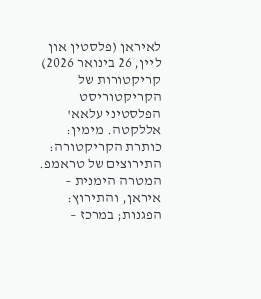לאיראן (פלסטין און ליין, 26 בינואר 2026)     קריקטורות של הקריקטוריסט הפלסטיני עלאא' אללקטה. מימין: כותרת הקריקטורה: התירוצים של טראמפ. המטרה הימנית – איראן, והתירוץ: הפגנות; במרכז –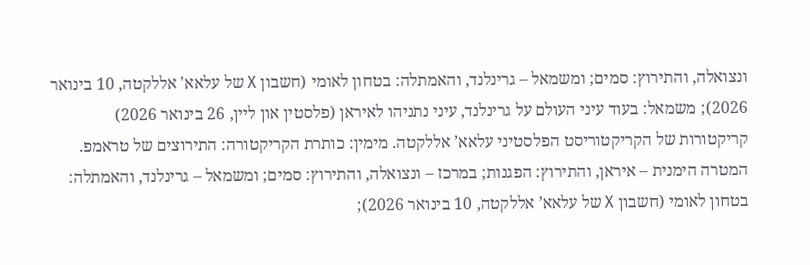ונצואלה, והתירוץ: סמים; ומשמאל – גרינלנד, והאמתלה: בטחון לאומי (חשבון X של עלאא' אללקטה, 10 בינואר 2026); משמאל: בעוד עיני העולם על גרינלנד, עיני נתניהו לאיראן (פלסטין און ליין, 26 בינואר 2026)
קריקטורות של הקריקטוריסט הפלסטיני עלאא’ אללקטה. מימין: כותרת הקריקטורה: התירוצים של טראמפ. המטרה הימנית – איראן, והתירוץ: הפגנות; במרכז – ונצואלה, והתירוץ: סמים; ומשמאל – גרינלנד, והאמתלה: בטחון לאומי (חשבון X של עלאא’ אללקטה, 10 בינואר 2026);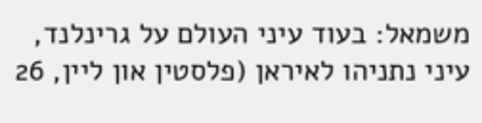משמאל: בעוד עיני העולם על גרינלנד, עיני נתניהו לאיראן (פלסטין און ליין, 26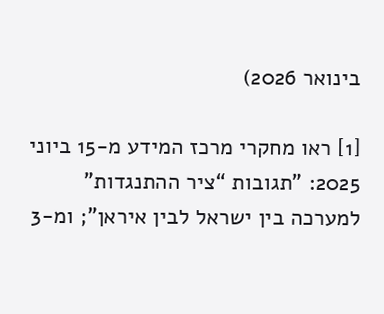בינואר 2026)

[1] ראו מחקרי מרכז המידע מ-15 ביוני 2025: "תגובות “ציר ההתנגדות” למערכה בין ישראל לבין איראן"; ומ-3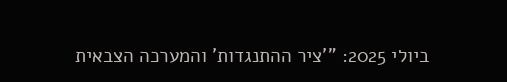ביולי 2025: "'ציר ההתנגדות' והמערכה הצבאית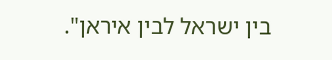בין ישראל לבין איראן".